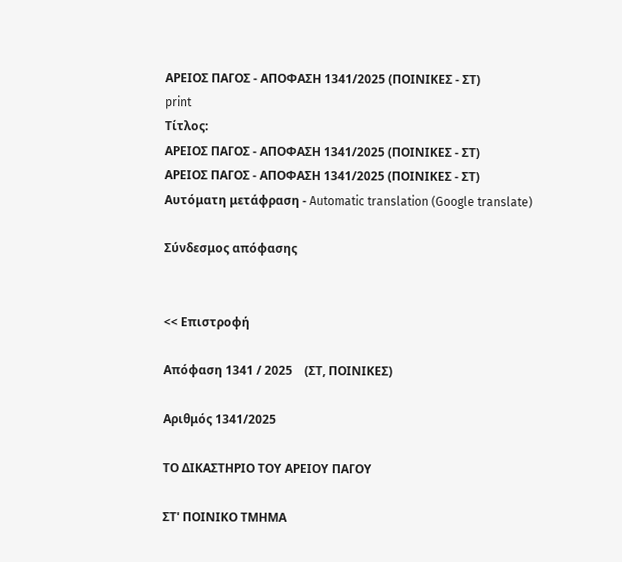ΑΡΕΙΟΣ ΠΑΓΟΣ - ΑΠΟΦΑΣΗ 1341/2025 (ΠΟΙΝΙΚΕΣ - ΣΤ)
print
Τίτλος:
ΑΡΕΙΟΣ ΠΑΓΟΣ - ΑΠΟΦΑΣΗ 1341/2025 (ΠΟΙΝΙΚΕΣ - ΣΤ)
ΑΡΕΙΟΣ ΠΑΓΟΣ - ΑΠΟΦΑΣΗ 1341/2025 (ΠΟΙΝΙΚΕΣ - ΣΤ)
Αυτόματη μετάφραση - Automatic translation (Google translate)

Σύνδεσμος απόφασης


<< Επιστροφή

Απόφαση 1341 / 2025    (ΣΤ, ΠΟΙΝΙΚΕΣ)

Αριθμός 1341/2025

ΤΟ ΔΙΚΑΣΤΗΡΙΟ ΤΟΥ ΑΡΕΙΟΥ ΠΑΓΟΥ

ΣΤ' ΠΟΙΝΙΚΟ ΤΜΗΜΑ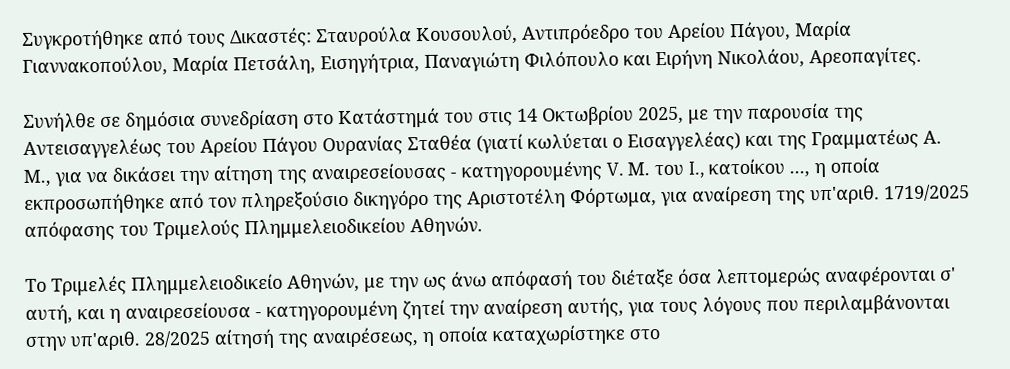Συγκροτήθηκε από τους Δικαστές: Σταυρούλα Κουσουλού, Αντιπρόεδρο του Αρείου Πάγου, Μαρία Γιαννακοπούλου, Μαρία Πετσάλη, Εισηγήτρια, Παναγιώτη Φιλόπουλο και Ειρήνη Νικολάου, Αρεοπαγίτες.

Συνήλθε σε δημόσια συνεδρίαση στο Κατάστημά του στις 14 Οκτωβρίου 2025, με την παρουσία της Αντεισαγγελέως του Αρείου Πάγου Ουρανίας Σταθέα (γιατί κωλύεται ο Εισαγγελέας) και της Γραμματέως Α. Μ., για να δικάσει την αίτηση της αναιρεσείουσας - κατηγορουμένης V. Μ. του I., κατοίκου ..., η οποία εκπροσωπήθηκε από τον πληρεξούσιο δικηγόρο της Αριστοτέλη Φόρτωμα, για αναίρεση της υπ'αριθ. 1719/2025 απόφασης του Τριμελούς Πλημμελειοδικείου Αθηνών.

Το Τριμελές Πλημμελειοδικείο Αθηνών, με την ως άνω απόφασή του διέταξε όσα λεπτομερώς αναφέρονται σ' αυτή, και η αναιρεσείουσα - κατηγορουμένη ζητεί την αναίρεση αυτής, για τους λόγους που περιλαμβάνονται στην υπ'αριθ. 28/2025 αίτησή της αναιρέσεως, η οποία καταχωρίστηκε στο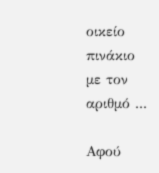οικείο πινάκιο με τον αριθμό ...

Αφού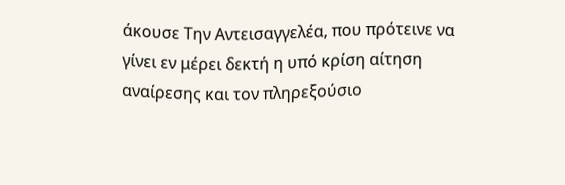άκουσε Την Αντεισαγγελέα, που πρότεινε να γίνει εν μέρει δεκτή η υπό κρίση αίτηση αναίρεσης και τον πληρεξούσιο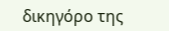δικηγόρο της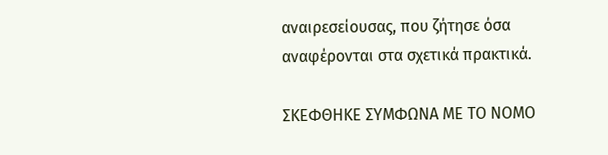αναιρεσείουσας, που ζήτησε όσα αναφέρονται στα σχετικά πρακτικά.

ΣΚΕΦΘΗΚΕ ΣΥΜΦΩΝΑ ΜΕ ΤΟ ΝΟΜΟ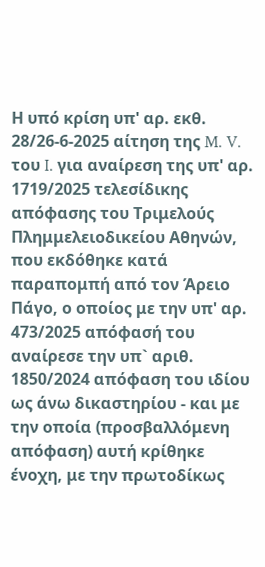Η υπό κρίση υπ' αρ. εκθ. 28/26-6-2025 αίτηση της M. V. του I. για αναίρεση της υπ' αρ. 1719/2025 τελεσίδικης απόφασης του Τριμελούς Πλημμελειοδικείου Αθηνών, που εκδόθηκε κατά παραπομπή από τον Άρειο Πάγο, ο οποίος με την υπ' αρ. 473/2025 απόφασή του αναίρεσε την υπ` αριθ. 1850/2024 απόφαση του ιδίου ως άνω δικαστηρίου - και με την οποία (προσβαλλόμενη απόφαση) αυτή κρίθηκε ένοχη, με την πρωτοδίκως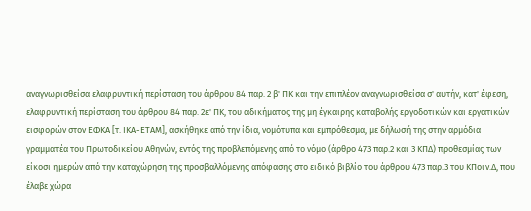αναγνωρισθείσα ελαφρυντική περίσταση του άρθρου 84 παρ. 2 β' ΠΚ και την επιπλέον αναγνωρισθείσα σ' αυτήν, κατ' έφεση, ελαφρυντική περίσταση του άρθρου 84 παρ. 2ε' ΠΚ, του αδικήματος της μη έγκαιρης καταβολής εργοδοτικών και εργατικών εισφορών στον ΕΦΚΑ [τ. ΙΚΑ-ΕΤΑΜ], ασκήθηκε από την ίδια, νομότυπα και εμπρόθεσμα, με δήλωσή της στην αρμόδια γραμματέα του Πρωτοδικείου Αθηνών, εντός της προβλεπόμενης από το νόμο (άρθρο 473 παρ.2 και 3 ΚΠΔ) προθεσμίας των είκοσι ημερών από την καταχώρηση της προσβαλλόμενης απόφασης στο ειδικό βιβλίο του άρθρου 473 παρ.3 του ΚΠοιν.Δ, που έλαβε χώρα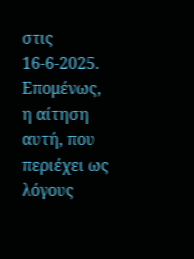στις 16-6-2025. Επομένως, η αίτηση αυτή, που περιέχει ως λόγους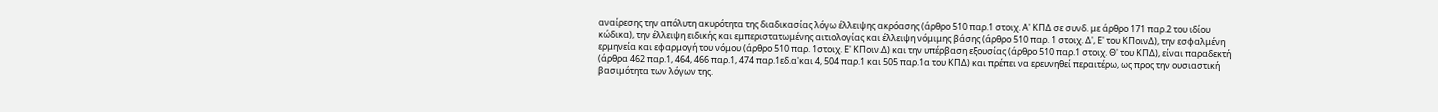αναίρεσης την απόλυτη ακυρότητα της διαδικασίας λόγω έλλειψης ακρόασης (άρθρο 510 παρ.1 στοιχ. Α' ΚΠΔ σε συνδ. με άρθρο 171 παρ.2 του ιδίου κώδικα), την έλλειψη ειδικής και εμπεριστατωμένης αιτιολογίας και έλλειψη νόμιμης βάσης (άρθρο 510 παρ. 1 στοιχ. Δ', Ε' του ΚΠοινΔ), την εσφαλμένη ερμηνεία και εφαρμογή του νόμου (άρθρο 510 παρ. 1στοιχ. Ε' ΚΠοιν.Δ) και την υπέρβαση εξουσίας (άρθρο 510 παρ.1 στοιχ. Θ' του ΚΠΔ), είναι παραδεκτή (άρθρα 462 παρ.1, 464, 466 παρ.1, 474 παρ.1εδ.α'και 4, 504 παρ.1 και 505 παρ.1α του ΚΠΔ) και πρέπει να ερευνηθεί περαιτέρω, ως προς την ουσιαστική βασιμότητα των λόγων της.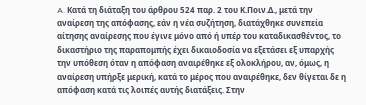A. Κατά τη διάταξη του άρθρου 524 παρ. 2 του Κ.Ποιν.Δ., μετά την αναίρεση της απόφασης, εάν η νέα συζήτηση, διατάχθηκε συνεπεία αίτησης αναίρεσης που έγινε μόνο από ή υπέρ του καταδικασθέντος, το δικαστήριο της παραπομπής έχει δικαιοδοσία να εξετάσει εξ υπαρχής την υπόθεση όταν η απόφαση αναιρέθηκε εξ ολοκλήρου, αν, όμως, η αναίρεση υπήρξε μερική, κατά το μέρος που αναιρέθηκε, δεν θίγεται δε η απόφαση κατά τις λοιπές αυτής διατάξεις. Στην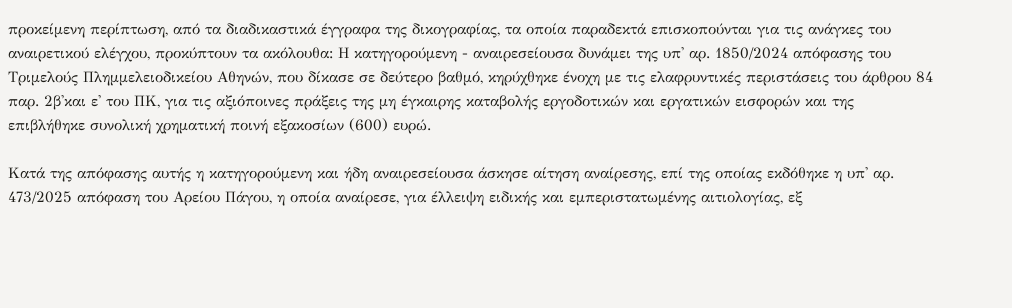προκείμενη περίπτωση, από τα διαδικαστικά έγγραφα της δικογραφίας, τα οποία παραδεκτά επισκοπούνται για τις ανάγκες του αναιρετικού ελέγχου, προκύπτουν τα ακόλουθα: Η κατηγορούμενη - αναιρεσείουσα δυνάμει της υπ' αρ. 1850/2024 απόφασης του Τριμελούς Πλημμελειοδικείου Αθηνών, που δίκασε σε δεύτερο βαθμό, κηρύχθηκε ένοχη με τις ελαφρυντικές περιστάσεις του άρθρου 84 παρ. 2β'και ε' του ΠΚ, για τις αξιόποινες πράξεις της μη έγκαιρης καταβολής εργοδοτικών και εργατικών εισφορών και της επιβλήθηκε συνολική χρηματική ποινή εξακοσίων (600) ευρώ.

Κατά της απόφασης αυτής η κατηγορούμενη και ήδη αναιρεσείουσα άσκησε αίτηση αναίρεσης, επί της οποίας εκδόθηκε η υπ' αρ. 473/2025 απόφαση του Αρείου Πάγου, η οποία αναίρεσε, για έλλειψη ειδικής και εμπεριστατωμένης αιτιολογίας, εξ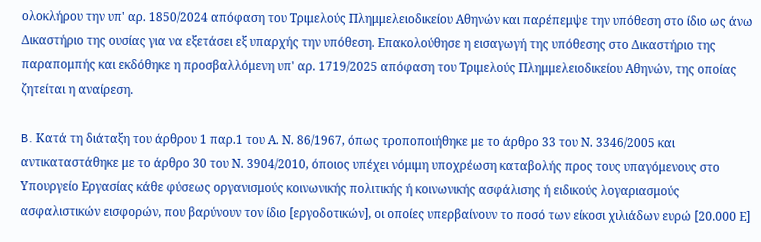ολοκλήρου την υπ' αρ. 1850/2024 απόφαση του Τριμελούς Πλημμελειοδικείου Αθηνών και παρέπεμψε την υπόθεση στο ίδιο ως άνω Δικαστήριο της ουσίας για να εξετάσει εξ υπαρχής την υπόθεση. Επακολούθησε η εισαγωγή της υπόθεσης στο Δικαστήριο της παραπομπής και εκδόθηκε η προσβαλλόμενη υπ' αρ. 1719/2025 απόφαση του Τριμελούς Πλημμελειοδικείου Αθηνών, της οποίας ζητείται η αναίρεση.

B. Κατά τη διάταξη του άρθρου 1 παρ.1 του Α. Ν. 86/1967, όπως τροποποιήθηκε με το άρθρο 33 του Ν. 3346/2005 και αντικαταστάθηκε με το άρθρο 30 του Ν. 3904/2010, όποιος υπέχει νόμιμη υποχρέωση καταβολής προς τους υπαγόμενους στο Υπουργείο Εργασίας κάθε φύσεως οργανισμούς κοινωνικής πολιτικής ή κοινωνικής ασφάλισης ή ειδικούς λογαριασμούς ασφαλιστικών εισφορών, που βαρύνουν τον ίδιο [εργοδοτικών], οι οποίες υπερβαίνουν το ποσό των είκοσι χιλιάδων ευρώ [20.000 Ε]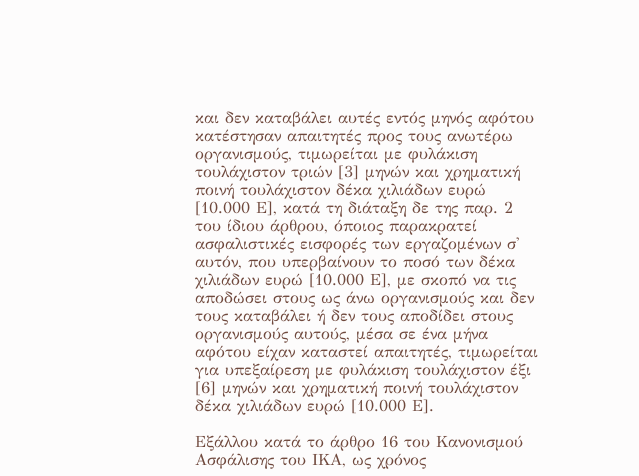και δεν καταβάλει αυτές εντός μηνός αφότου κατέστησαν απαιτητές προς τους ανωτέρω οργανισμούς, τιμωρείται με φυλάκιση τουλάχιστον τριών [3] μηνών και χρηματική ποινή τουλάχιστον δέκα χιλιάδων ευρώ [10.000 Ε], κατά τη διάταξη δε της παρ. 2 του ίδιου άρθρου, όποιος παρακρατεί ασφαλιστικές εισφορές των εργαζομένων σ' αυτόν, που υπερβαίνουν το ποσό των δέκα χιλιάδων ευρώ [10.000 Ε], με σκοπό να τις αποδώσει στους ως άνω οργανισμούς και δεν τους καταβάλει ή δεν τους αποδίδει στους οργανισμούς αυτούς, μέσα σε ένα μήνα αφότου είχαν καταστεί απαιτητές, τιμωρείται για υπεξαίρεση με φυλάκιση τουλάχιστον έξι [6] μηνών και χρηματική ποινή τουλάχιστον δέκα χιλιάδων ευρώ [10.000 Ε].

Εξάλλου κατά το άρθρο 16 του Κανονισμού Ασφάλισης του ΙΚΑ, ως χρόνος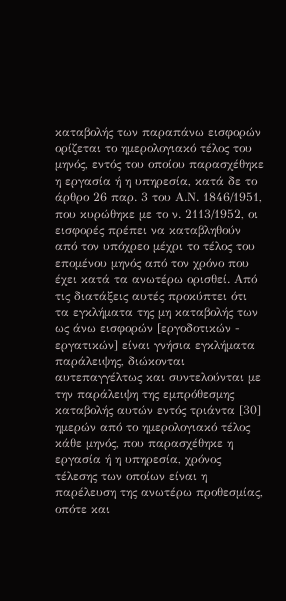καταβολής των παραπάνω εισφορών ορίζεται το ημερολογιακό τέλος του μηνός, εντός του οποίου παρασχέθηκε η εργασία ή η υπηρεσία, κατά δε το άρθρο 26 παρ. 3 του Α.Ν. 1846/1951, που κυρώθηκε με το ν. 2113/1952, οι εισφορές πρέπει να καταβληθούν από τον υπόχρεο μέχρι το τέλος του επομένου μηνός από τον χρόνο που έχει κατά τα ανωτέρω ορισθεί. Από τις διατάξεις αυτές προκύπτει ότι τα εγκλήματα της μη καταβολής των ως άνω εισφορών [εργοδοτικών - εργατικών] είναι γνήσια εγκλήματα παράλειψης, διώκονται αυτεπαγγέλτως και συντελούνται με την παράλειψη της εμπρόθεσμης καταβολής αυτών εντός τριάντα [30] ημερών από το ημερολογιακό τέλος κάθε μηνός, που παρασχέθηκε η εργασία ή η υπηρεσία, χρόνος τέλεσης των οποίων είναι η παρέλευση της ανωτέρω προθεσμίας, οπότε και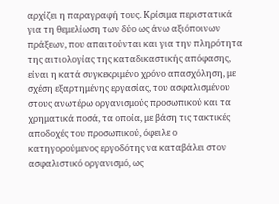αρχίζει η παραγραφή τους. Κρίσιμα περιστατικά για τη θεμελίωση των δύο ως άνω αξιόποινων πράξεων, που απαιτούνται και για την πληρότητα της αιτιολογίας της καταδικαστικής απόφασης, είναι η κατά συγκεκριμένο χρόνο απασχόληση, με σχέση εξαρτημένης εργασίας, του ασφαλισμένου στους ανωτέρω οργανισμούς προσωπικού και τα χρηματικά ποσά, τα οποία, με βάση τις τακτικές αποδοχές του προσωπικού, όφειλε ο κατηγορούμενος εργοδότης να καταβάλει στον ασφαλιστικό οργανισμό, ως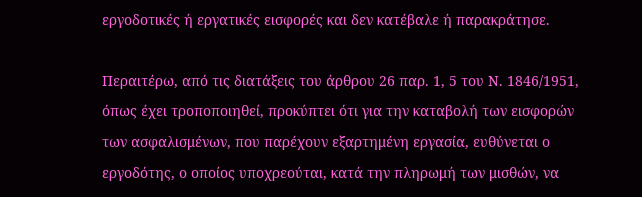εργοδοτικές ή εργατικές εισφορές και δεν κατέβαλε ή παρακράτησε.

Περαιτέρω, από τις διατάξεις του άρθρου 26 παρ. 1, 5 του Ν. 1846/1951, όπως έχει τροποποιηθεί, προκύπτει ότι για την καταβολή των εισφορών των ασφαλισμένων, που παρέχουν εξαρτημένη εργασία, ευθύνεται ο εργοδότης, ο οποίος υποχρεούται, κατά την πληρωμή των μισθών, να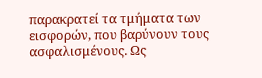παρακρατεί τα τμήματα των εισφορών, που βαρύνουν τους ασφαλισμένους. Ως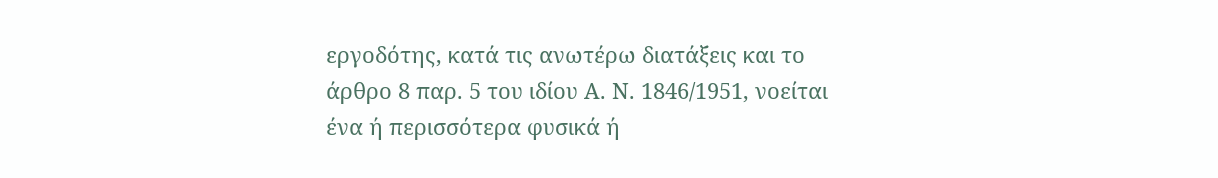εργοδότης, κατά τις ανωτέρω διατάξεις και το άρθρο 8 παρ. 5 του ιδίου Α. Ν. 1846/1951, νοείται ένα ή περισσότερα φυσικά ή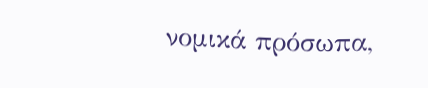νομικά πρόσωπα,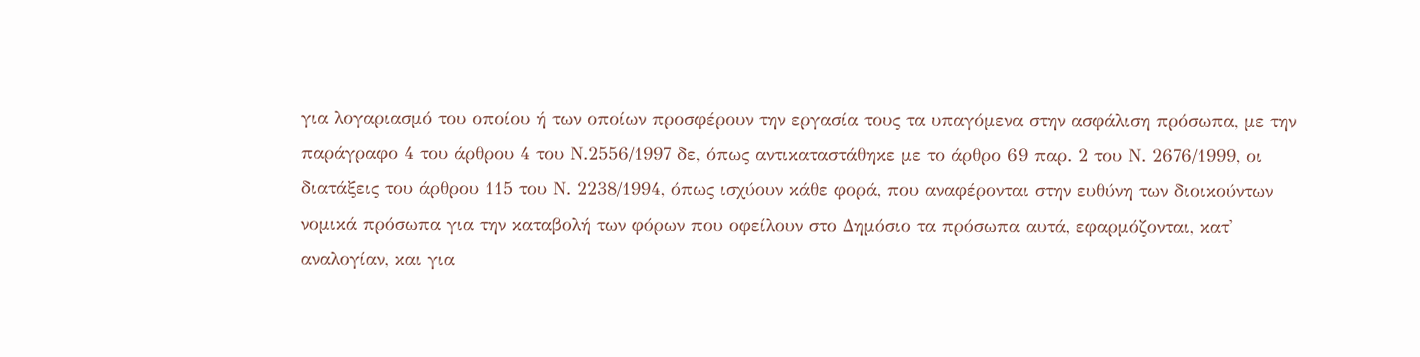για λογαριασμό του οποίου ή των οποίων προσφέρουν την εργασία τους τα υπαγόμενα στην ασφάλιση πρόσωπα, με την παράγραφο 4 του άρθρου 4 του Ν.2556/1997 δε, όπως αντικαταστάθηκε με το άρθρο 69 παρ. 2 του Ν. 2676/1999, οι διατάξεις του άρθρου 115 του Ν. 2238/1994, όπως ισχύουν κάθε φορά, που αναφέρονται στην ευθύνη των διοικούντων νομικά πρόσωπα για την καταβολή των φόρων που οφείλουν στο Δημόσιο τα πρόσωπα αυτά, εφαρμόζονται, κατ' αναλογίαν, και για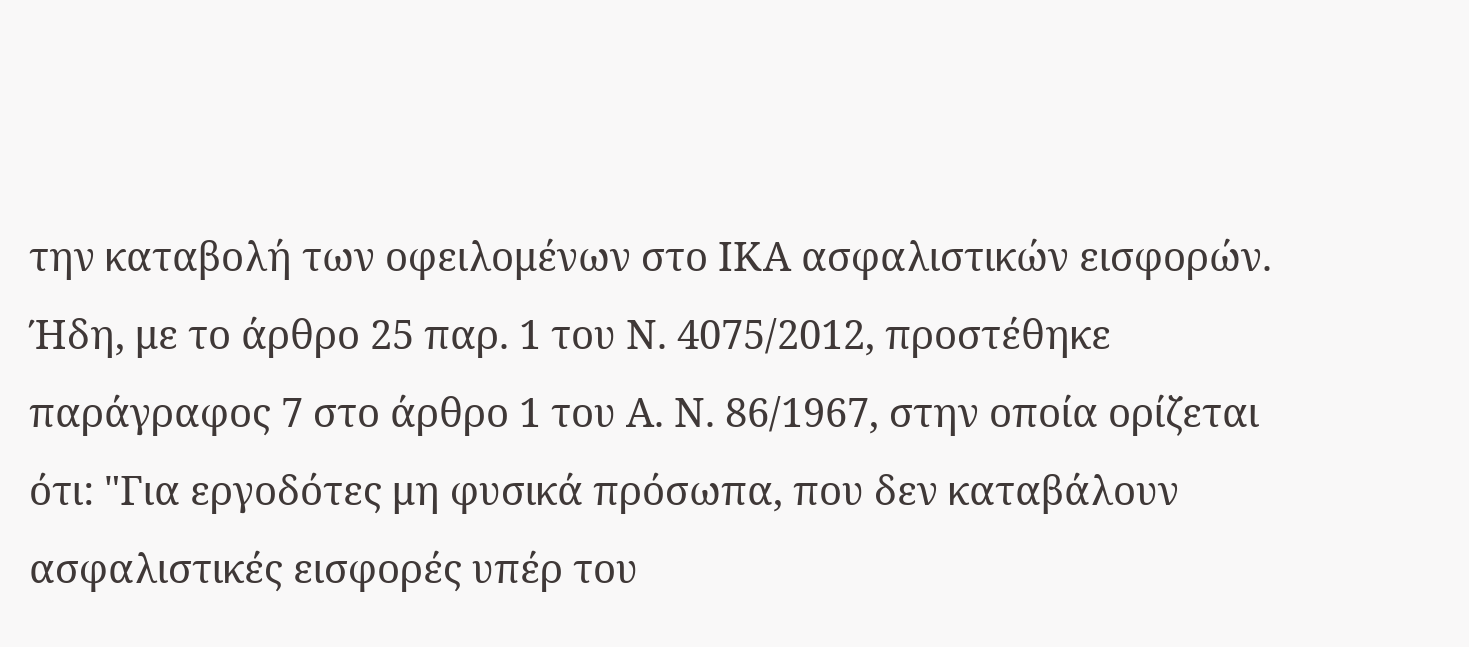την καταβολή των οφειλομένων στο ΙΚΑ ασφαλιστικών εισφορών. Ήδη, με το άρθρο 25 παρ. 1 του Ν. 4075/2012, προστέθηκε παράγραφος 7 στο άρθρο 1 του Α. Ν. 86/1967, στην οποία ορίζεται ότι: "Για εργοδότες μη φυσικά πρόσωπα, που δεν καταβάλουν ασφαλιστικές εισφορές υπέρ του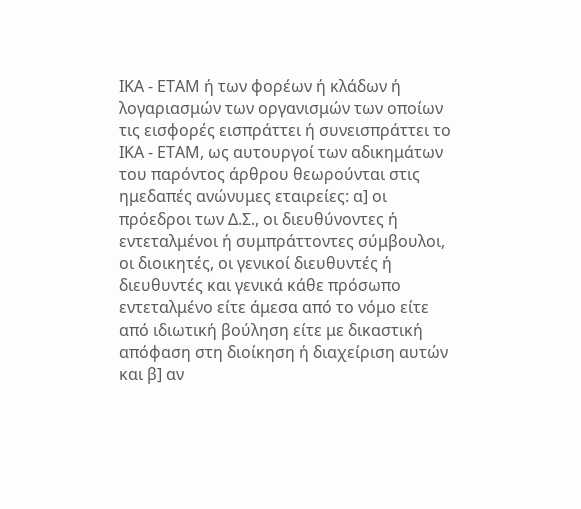ΙΚΑ - ΕΤΑΜ ή των φορέων ή κλάδων ή λογαριασμών των οργανισμών των οποίων τις εισφορές εισπράττει ή συνεισπράττει το ΙΚΑ - ΕΤΑΜ, ως αυτουργοί των αδικημάτων του παρόντος άρθρου θεωρούνται στις ημεδαπές ανώνυμες εταιρείες: α] οι πρόεδροι των Δ.Σ., οι διευθύνοντες ή εντεταλμένοι ή συμπράττοντες σύμβουλοι, οι διοικητές, οι γενικοί διευθυντές ή διευθυντές και γενικά κάθε πρόσωπο εντεταλμένο είτε άμεσα από το νόμο είτε από ιδιωτική βούληση είτε με δικαστική απόφαση στη διοίκηση ή διαχείριση αυτών και β] αν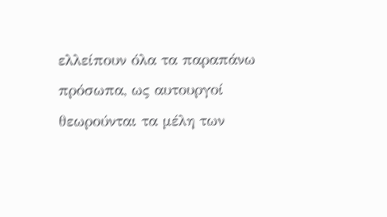ελλείπουν όλα τα παραπάνω πρόσωπα, ως αυτουργοί θεωρούνται τα μέλη των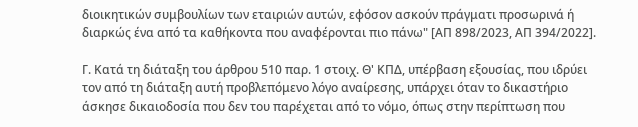διοικητικών συμβουλίων των εταιριών αυτών, εφόσον ασκούν πράγματι προσωρινά ή διαρκώς ένα από τα καθήκοντα που αναφέρονται πιο πάνω" [ΑΠ 898/2023, ΑΠ 394/2022].

Γ. Κατά τη διάταξη του άρθρου 510 παρ. 1 στοιχ. Θ' ΚΠΔ, υπέρβαση εξουσίας, που ιδρύει τον από τη διάταξη αυτή προβλεπόμενο λόγο αναίρεσης, υπάρχει όταν το δικαστήριο άσκησε δικαιοδοσία που δεν του παρέχεται από το νόμο, όπως στην περίπτωση που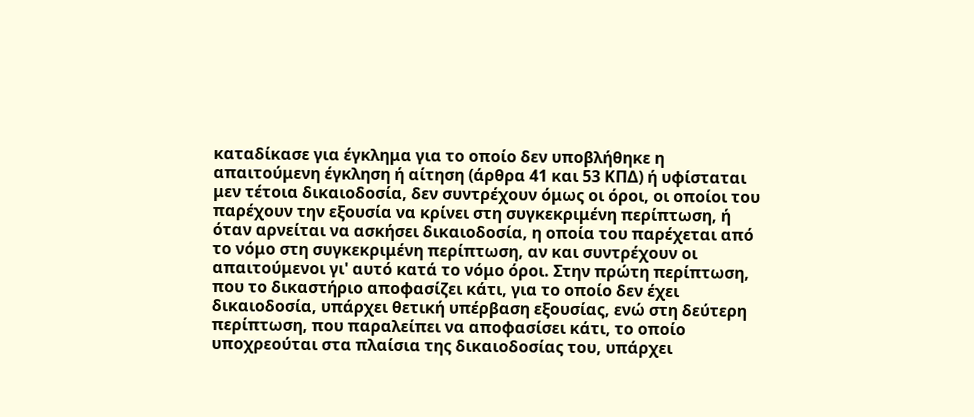καταδίκασε για έγκλημα για το οποίο δεν υποβλήθηκε η απαιτούμενη έγκληση ή αίτηση (άρθρα 41 και 53 ΚΠΔ) ή υφίσταται μεν τέτοια δικαιοδοσία, δεν συντρέχουν όμως οι όροι, οι οποίοι του παρέχουν την εξουσία να κρίνει στη συγκεκριμένη περίπτωση, ή όταν αρνείται να ασκήσει δικαιοδοσία, η οποία του παρέχεται από το νόμο στη συγκεκριμένη περίπτωση, αν και συντρέχουν οι απαιτούμενοι γι' αυτό κατά το νόμο όροι. Στην πρώτη περίπτωση, που το δικαστήριο αποφασίζει κάτι, για το οποίο δεν έχει δικαιοδοσία, υπάρχει θετική υπέρβαση εξουσίας, ενώ στη δεύτερη περίπτωση, που παραλείπει να αποφασίσει κάτι, το οποίο υποχρεούται στα πλαίσια της δικαιοδοσίας του, υπάρχει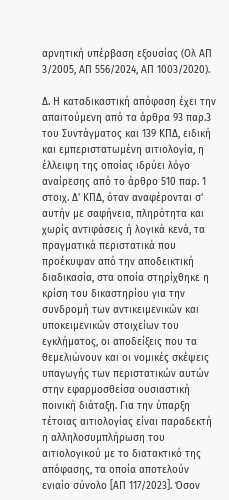αρνητική υπέρβαση εξουσίας (Ολ ΑΠ 3/2005, ΑΠ 556/2024, ΑΠ 1003/2020).

Δ. Η καταδικαστική απόφαση έχει την απαιτούμενη από τα άρθρα 93 παρ.3 του Συντάγματος και 139 ΚΠΔ, ειδική και εμπεριστατωμένη αιτιολογία, η έλλειψη της οποίας ιδρύει λόγο αναίρεσης από το άρθρο 510 παρ. 1 στοιχ. Δ' ΚΠΔ, όταν αναφέρονται σ' αυτήν με σαφήνεια, πληρότητα και χωρίς αντιφάσεις ή λογικά κενά, τα πραγματικά περιστατικά που προέκυψαν από την αποδεικτική διαδικασία, στα οποία στηρίχθηκε η κρίση του δικαστηρίου για την συνδρομή των αντικειμενικών και υποκειμενικών στοιχείων του εγκλήματος, οι αποδείξεις που τα θεμελιώνουν και οι νομικές σκέψεις υπαγωγής των περιστατικών αυτών στην εφαρμοσθείσα ουσιαστική ποινική διάταξη. Για την ύπαρξη τέτοιας αιτιολογίας είναι παραδεκτή η αλληλοσυμπλήρωση του αιτιολογικού με το διατακτικό της απόφασης, τα οποία αποτελούν ενιαίο σύνολο [ΑΠ 117/2023]. Όσον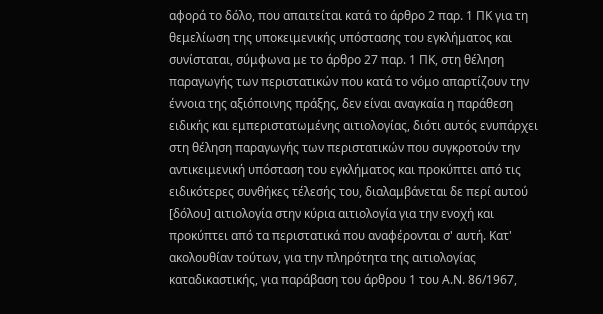αφορά το δόλο, που απαιτείται κατά το άρθρο 2 παρ. 1 ΠΚ για τη θεμελίωση της υποκειμενικής υπόστασης του εγκλήματος και συνίσταται, σύμφωνα με το άρθρο 27 παρ. 1 ΠΚ, στη θέληση παραγωγής των περιστατικών που κατά το νόμο απαρτίζουν την έννοια της αξιόποινης πράξης, δεν είναι αναγκαία η παράθεση ειδικής και εμπεριστατωμένης αιτιολογίας, διότι αυτός ενυπάρχει στη θέληση παραγωγής των περιστατικών που συγκροτούν την αντικειμενική υπόσταση του εγκλήματος και προκύπτει από τις ειδικότερες συνθήκες τέλεσής του, διαλαμβάνεται δε περί αυτού [δόλου] αιτιολογία στην κύρια αιτιολογία για την ενοχή και προκύπτει από τα περιστατικά που αναφέρονται σ' αυτή. Κατ' ακολουθίαν τούτων, για την πληρότητα της αιτιολογίας καταδικαστικής, για παράβαση του άρθρου 1 του Α.Ν. 86/1967,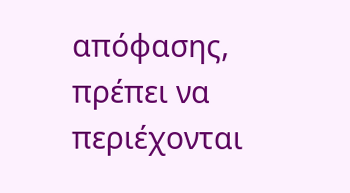απόφασης, πρέπει να περιέχονται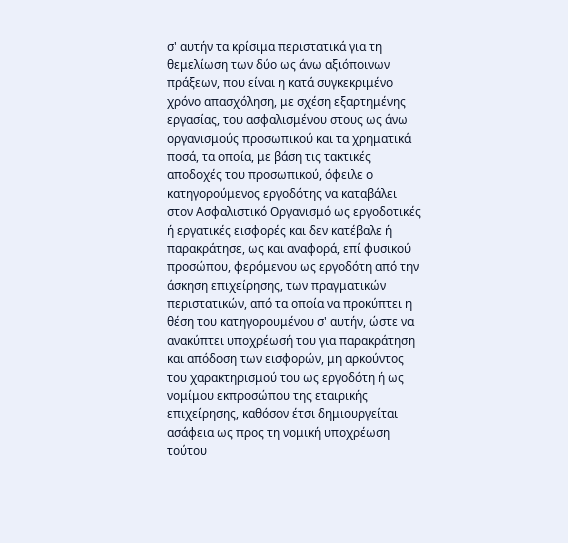σ' αυτήν τα κρίσιμα περιστατικά για τη θεμελίωση των δύο ως άνω αξιόποινων πράξεων, που είναι η κατά συγκεκριμένο χρόνο απασχόληση, με σχέση εξαρτημένης εργασίας, του ασφαλισμένου στους ως άνω οργανισμούς προσωπικού και τα χρηματικά ποσά, τα οποία, με βάση τις τακτικές αποδοχές του προσωπικού, όφειλε ο κατηγορούμενος εργοδότης να καταβάλει στον Ασφαλιστικό Οργανισμό ως εργοδοτικές ή εργατικές εισφορές και δεν κατέβαλε ή παρακράτησε, ως και αναφορά, επί φυσικού προσώπου, φερόμενου ως εργοδότη από την άσκηση επιχείρησης, των πραγματικών περιστατικών, από τα οποία να προκύπτει η θέση του κατηγορουμένου σ' αυτήν, ώστε να ανακύπτει υποχρέωσή του για παρακράτηση και απόδοση των εισφορών, μη αρκούντος του χαρακτηρισμού του ως εργοδότη ή ως νομίμου εκπροσώπου της εταιρικής επιχείρησης, καθόσον έτσι δημιουργείται ασάφεια ως προς τη νομική υποχρέωση τούτου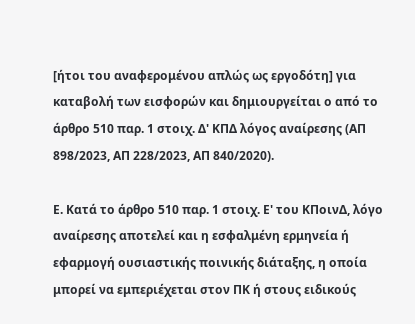[ήτοι του αναφερομένου απλώς ως εργοδότη] για καταβολή των εισφορών και δημιουργείται ο από το άρθρο 510 παρ. 1 στοιχ. Δ' ΚΠΔ λόγος αναίρεσης (ΑΠ 898/2023, ΑΠ 228/2023, ΑΠ 840/2020).

Ε. Κατά το άρθρο 510 παρ. 1 στοιχ. Ε' του ΚΠοινΔ, λόγο αναίρεσης αποτελεί και η εσφαλμένη ερμηνεία ή εφαρμογή ουσιαστικής ποινικής διάταξης, η οποία μπορεί να εμπεριέχεται στον ΠΚ ή στους ειδικούς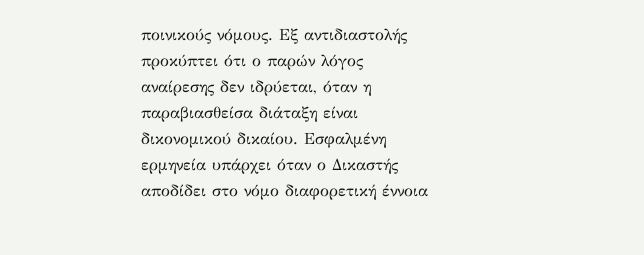ποινικούς νόμους. Εξ αντιδιαστολής προκύπτει ότι ο παρών λόγος αναίρεσης δεν ιδρύεται, όταν η παραβιασθείσα διάταξη είναι δικονομικού δικαίου. Εσφαλμένη ερμηνεία υπάρχει όταν ο Δικαστής αποδίδει στο νόμο διαφορετική έννοια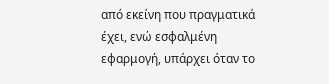από εκείνη που πραγματικά έχει, ενώ εσφαλμένη εφαρμογή, υπάρχει όταν το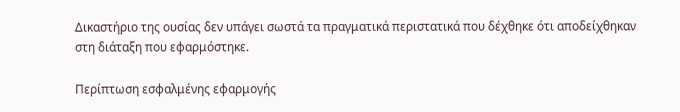Δικαστήριο της ουσίας δεν υπάγει σωστά τα πραγματικά περιστατικά που δέχθηκε ότι αποδείχθηκαν στη διάταξη που εφαρμόστηκε.

Περίπτωση εσφαλμένης εφαρμογής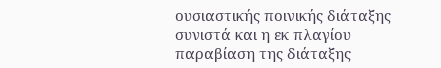ουσιαστικής ποινικής διάταξης συνιστά και η εκ πλαγίου παραβίαση της διάταξης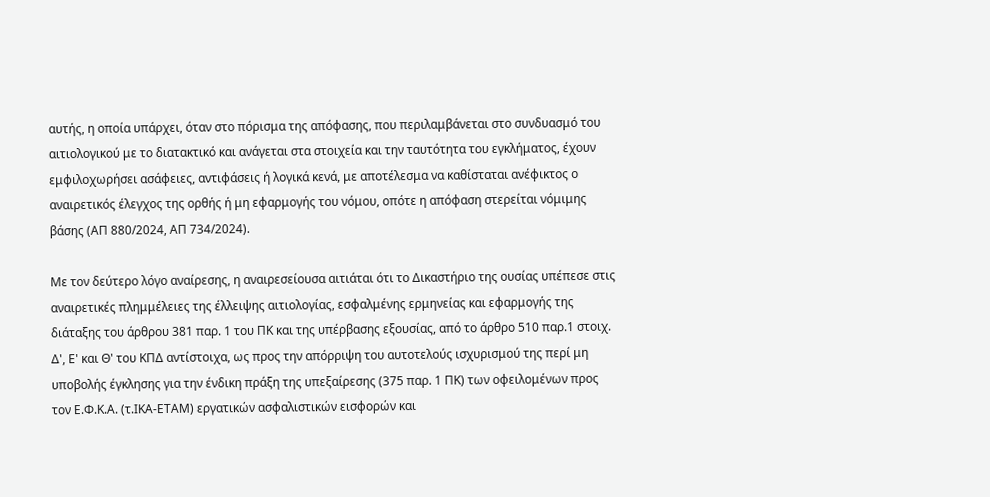αυτής, η οποία υπάρχει, όταν στο πόρισμα της απόφασης, που περιλαμβάνεται στο συνδυασμό του αιτιολογικού με το διατακτικό και ανάγεται στα στοιχεία και την ταυτότητα του εγκλήματος, έχουν εμφιλοχωρήσει ασάφειες, αντιφάσεις ή λογικά κενά, με αποτέλεσμα να καθίσταται ανέφικτος ο αναιρετικός έλεγχος της ορθής ή μη εφαρμογής του νόμου, οπότε η απόφαση στερείται νόμιμης βάσης (ΑΠ 880/2024, ΑΠ 734/2024).

Με τον δεύτερο λόγο αναίρεσης, η αναιρεσείουσα αιτιάται ότι το Δικαστήριο της ουσίας υπέπεσε στις αναιρετικές πλημμέλειες της έλλειψης αιτιολογίας, εσφαλμένης ερμηνείας και εφαρμογής της διάταξης του άρθρου 381 παρ. 1 του ΠΚ και της υπέρβασης εξουσίας, από το άρθρο 510 παρ.1 στοιχ. Δ', Ε' και Θ' του ΚΠΔ αντίστοιχα, ως προς την απόρριψη του αυτοτελούς ισχυρισμού της περί μη υποβολής έγκλησης για την ένδικη πράξη της υπεξαίρεσης (375 παρ. 1 ΠΚ) των οφειλομένων προς τον Ε.Φ.Κ.Α. (τ.ΙΚΑ-ΕΤΑΜ) εργατικών ασφαλιστικών εισφορών και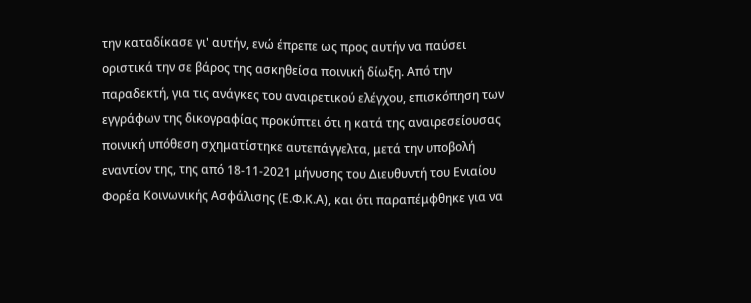την καταδίκασε γι' αυτήν, ενώ έπρεπε ως προς αυτήν να παύσει οριστικά την σε βάρος της ασκηθείσα ποινική δίωξη. Από την παραδεκτή, για τις ανάγκες του αναιρετικού ελέγχου, επισκόπηση των εγγράφων της δικογραφίας προκύπτει ότι η κατά της αναιρεσείουσας ποινική υπόθεση σχηματίστηκε αυτεπάγγελτα, μετά την υποβολή εναντίον της, της από 18-11-2021 μήνυσης του Διευθυντή του Ενιαίου Φορέα Κοινωνικής Ασφάλισης (Ε.Φ.Κ.Α), και ότι παραπέμφθηκε για να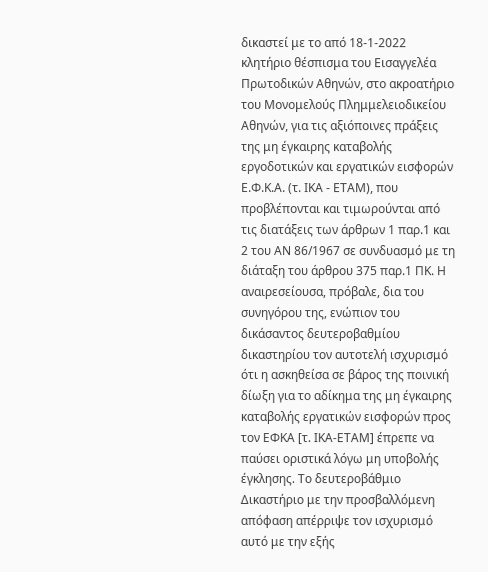δικαστεί με το από 18-1-2022 κλητήριο θέσπισμα του Εισαγγελέα Πρωτοδικών Αθηνών, στο ακροατήριο του Μονομελούς Πλημμελειοδικείου Αθηνών, για τις αξιόποινες πράξεις της μη έγκαιρης καταβολής εργοδοτικών και εργατικών εισφορών Ε.Φ.Κ.Α. (τ. ΙΚΑ - ΕΤΑΜ), που προβλέπονται και τιμωρούνται από τις διατάξεις των άρθρων 1 παρ.1 και 2 του ΑΝ 86/1967 σε συνδυασμό με τη διάταξη του άρθρου 375 παρ.1 ΠΚ. Η αναιρεσείουσα, πρόβαλε, δια του συνηγόρου της, ενώπιον του δικάσαντος δευτεροβαθμίου δικαστηρίου τον αυτοτελή ισχυρισμό ότι η ασκηθείσα σε βάρος της ποινική δίωξη για το αδίκημα της μη έγκαιρης καταβολής εργατικών εισφορών προς τον ΕΦΚΑ [τ. ΙΚΑ-ΕΤΑΜ] έπρεπε να παύσει οριστικά λόγω μη υποβολής έγκλησης. Το δευτεροβάθμιο Δικαστήριο με την προσβαλλόμενη απόφαση απέρριψε τον ισχυρισμό αυτό με την εξής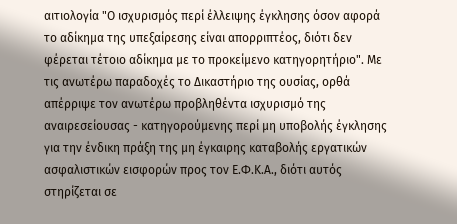αιτιολογία "Ο ισχυρισμός περί έλλειψης έγκλησης όσον αφορά το αδίκημα της υπεξαίρεσης είναι απορριπτέος, διότι δεν φέρεται τέτοιο αδίκημα με το προκείμενο κατηγορητήριο". Με τις ανωτέρω παραδοχές το Δικαστήριο της ουσίας, ορθά απέρριψε τον ανωτέρω προβληθέντα ισχυρισμό της αναιρεσείουσας - κατηγορούμενης περί μη υποβολής έγκλησης για την ένδικη πράξη της μη έγκαιρης καταβολής εργατικών ασφαλιστικών εισφορών προς τον Ε.Φ.Κ.Α., διότι αυτός στηρίζεται σε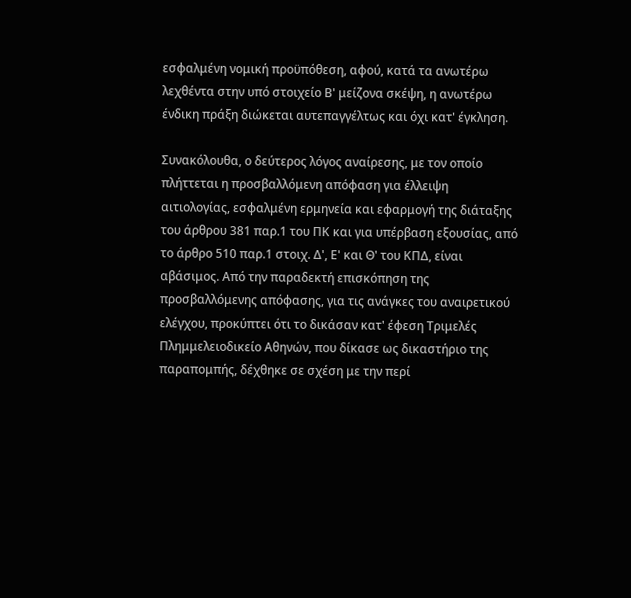εσφαλμένη νομική προϋπόθεση, αφού, κατά τα ανωτέρω λεχθέντα στην υπό στοιχείο Β' μείζονα σκέψη, η ανωτέρω ένδικη πράξη διώκεται αυτεπαγγέλτως και όχι κατ' έγκληση.

Συνακόλουθα, ο δεύτερος λόγος αναίρεσης, με τον οποίο πλήττεται η προσβαλλόμενη απόφαση για έλλειψη αιτιολογίας, εσφαλμένη ερμηνεία και εφαρμογή της διάταξης του άρθρου 381 παρ.1 του ΠΚ και για υπέρβαση εξουσίας, από το άρθρο 510 παρ.1 στοιχ. Δ', Ε' και Θ' του ΚΠΔ, είναι αβάσιμος. Από την παραδεκτή επισκόπηση της προσβαλλόμενης απόφασης, για τις ανάγκες του αναιρετικού ελέγχου, προκύπτει ότι το δικάσαν κατ' έφεση Τριμελές Πλημμελειοδικείο Αθηνών, που δίκασε ως δικαστήριο της παραπομπής, δέχθηκε σε σχέση με την περί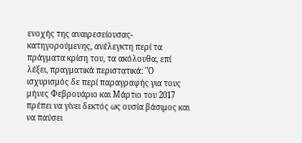ενοχής της αναιρεσείουσας-κατηγορούμενης, ανέλεγκτη περί τα πράγματα κρίση του, τα ακόλουθα, επί λέξει, πραγματικά περιστατικά: "Ο ισχυρισμός δε περί παραγραφής για τους μήνες Φεβρουάριο και Μάρτιο του 2017 πρέπει να γίνει δεκτός ως ουσία βάσιμος και να παύσει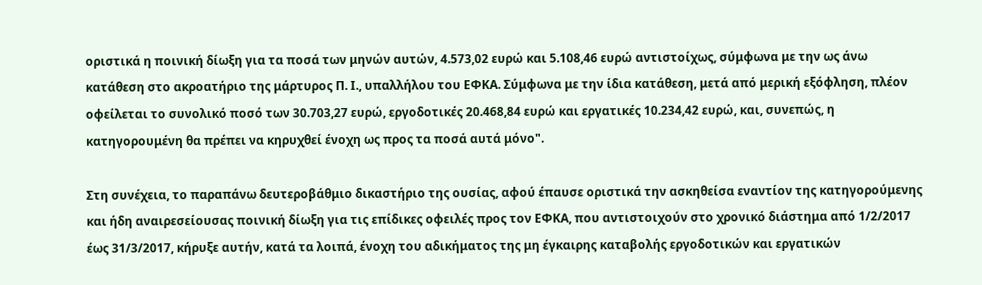οριστικά η ποινική δίωξη για τα ποσά των μηνών αυτών, 4.573,02 ευρώ και 5.108,46 ευρώ αντιστοίχως, σύμφωνα με την ως άνω κατάθεση στο ακροατήριο της μάρτυρος Π. Ι., υπαλλήλου του ΕΦΚΑ. Σύμφωνα με την ίδια κατάθεση, μετά από μερική εξόφληση, πλέον οφείλεται το συνολικό ποσό των 30.703,27 ευρώ, εργοδοτικές 20.468,84 ευρώ και εργατικές 10.234,42 ευρώ, και, συνεπώς, η κατηγορουμένη θα πρέπει να κηρυχθεί ένοχη ως προς τα ποσά αυτά μόνο".

Στη συνέχεια, το παραπάνω δευτεροβάθμιο δικαστήριο της ουσίας, αφού έπαυσε οριστικά την ασκηθείσα εναντίον της κατηγορούμενης και ήδη αναιρεσείουσας ποινική δίωξη για τις επίδικες οφειλές προς τον ΕΦΚΑ, που αντιστοιχούν στο χρονικό διάστημα από 1/2/2017 έως 31/3/2017, κήρυξε αυτήν, κατά τα λοιπά, ένοχη του αδικήματος της μη έγκαιρης καταβολής εργοδοτικών και εργατικών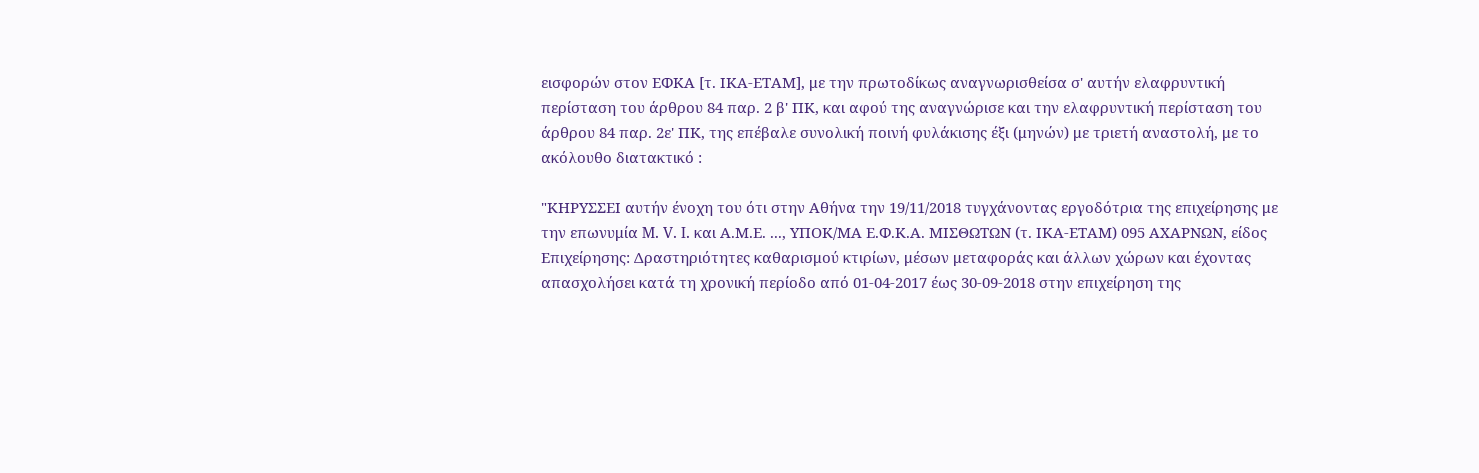εισφορών στον ΕΦΚΑ [τ. ΙΚΑ-ΕΤΑΜ], με την πρωτοδίκως αναγνωρισθείσα σ' αυτήν ελαφρυντική περίσταση του άρθρου 84 παρ. 2 β' ΠΚ, και αφού της αναγνώρισε και την ελαφρυντική περίσταση του άρθρου 84 παρ. 2ε' ΠΚ, της επέβαλε συνολική ποινή φυλάκισης έξι (μηνών) με τριετή αναστολή, με το ακόλουθο διατακτικό :

"ΚΗΡΥΣΣΕΙ αυτήν ένοχη του ότι στην Αθήνα την 19/11/2018 τυγχάνοντας εργοδότρια της επιχείρησης με την επωνυμία M. V. I. και Α.Μ.Ε. ..., ΥΠΟΚ/ΜΑ Ε.Φ.Κ.Α. ΜΙΣΘΩΤΩΝ (τ. ΙΚΑ-ΕΤΑΜ) 095 ΑΧΑΡΝΩΝ, είδος Επιχείρησης: Δραστηριότητες καθαρισμού κτιρίων, μέσων μεταφοράς και άλλων χώρων και έχοντας απασχολήσει κατά τη χρονική περίοδο από 01-04-2017 έως 30-09-2018 στην επιχείρηση της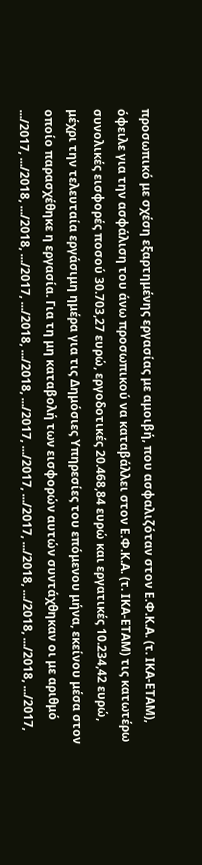προσωπικό με σχέση εξαρτημένης εργασίας με αμοιβή, που ασφαλιζόταν στον Ε.Φ.Κ.Α. (τ. ΙΚΑ-ΕΤΑΜ), όφειλε για την ασφάλιση του άνω προσωπικού να καταβάλλει στον Ε.Φ.Κ.Α. (τ. ΙΚΑ-ΕΤΑΜ) τις κατωτέρω συνολικές εισφορές ποσού 30.703,27 ευρώ, εργοδοτικές 20.468,84 ευρώ και εργατικές 10.234,42 ευρώ, μέχρι την τελευταία εργάσιμη ημέρα για τις Δημόσιες Υπηρεσίες του επόμενου μήνα, εκείνου μέσα στον οποίο παρασχέθηκε η εργασία. Για τη μη καταβολή των εισφορών αυτών συντάχθηκαν οι με αριθμό .../2017, .../2018, .../2018, .../2017, .../2018, .../2018, .../2017, .../2017, .../2017, .../2018, .../2018, .../2018, .../2017,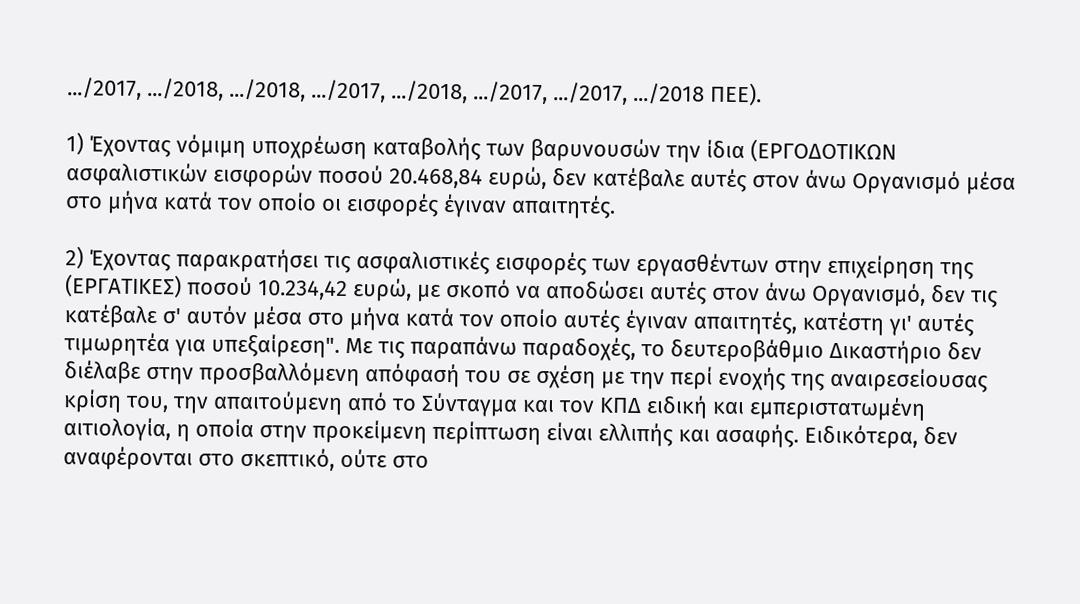.../2017, .../2018, .../2018, .../2017, .../2018, .../2017, .../2017, .../2018 ΠΕΕ).

1) Έχοντας νόμιμη υποχρέωση καταβολής των βαρυνουσών την ίδια (ΕΡΓΟΔΟΤΙΚΩΝ ασφαλιστικών εισφορών ποσού 20.468,84 ευρώ, δεν κατέβαλε αυτές στον άνω Οργανισμό μέσα στο μήνα κατά τον οποίο οι εισφορές έγιναν απαιτητές.

2) Έχοντας παρακρατήσει τις ασφαλιστικές εισφορές των εργασθέντων στην επιχείρηση της (ΕΡΓΑΤΙΚΕΣ) ποσού 10.234,42 ευρώ, με σκοπό να αποδώσει αυτές στον άνω Οργανισμό, δεν τις κατέβαλε σ' αυτόν μέσα στο μήνα κατά τον οποίο αυτές έγιναν απαιτητές, κατέστη γι' αυτές τιμωρητέα για υπεξαίρεση". Με τις παραπάνω παραδοχές, το δευτεροβάθμιο Δικαστήριο δεν διέλαβε στην προσβαλλόμενη απόφασή του σε σχέση με την περί ενοχής της αναιρεσείουσας κρίση του, την απαιτούμενη από το Σύνταγμα και τον ΚΠΔ ειδική και εμπεριστατωμένη αιτιολογία, η οποία στην προκείμενη περίπτωση είναι ελλιπής και ασαφής. Ειδικότερα, δεν αναφέρονται στο σκεπτικό, ούτε στο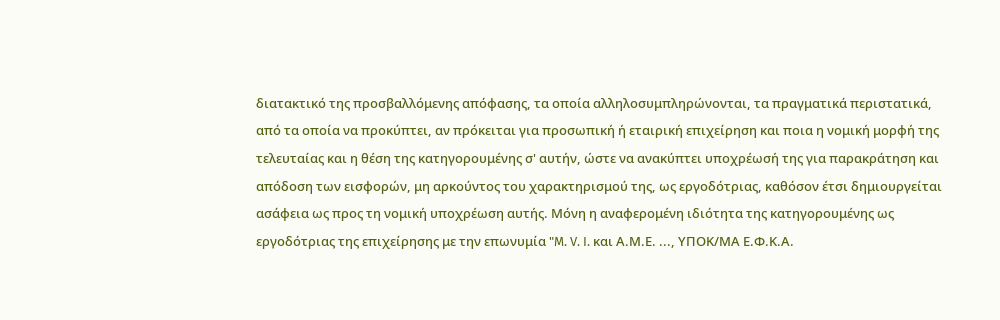διατακτικό της προσβαλλόμενης απόφασης, τα οποία αλληλοσυμπληρώνονται, τα πραγματικά περιστατικά, από τα οποία να προκύπτει, αν πρόκειται για προσωπική ή εταιρική επιχείρηση και ποια η νομική μορφή της τελευταίας και η θέση της κατηγορουμένης σ' αυτήν, ώστε να ανακύπτει υποχρέωσή της για παρακράτηση και απόδοση των εισφορών, μη αρκούντος του χαρακτηρισμού της, ως εργοδότριας, καθόσον έτσι δημιουργείται ασάφεια ως προς τη νομική υποχρέωση αυτής. Μόνη η αναφερομένη ιδιότητα της κατηγορουμένης ως εργοδότριας της επιχείρησης με την επωνυμία "M. V. I. και Α.Μ.Ε. ..., ΥΠΟΚ/ΜΑ Ε.Φ.Κ.Α.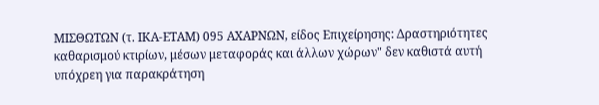ΜΙΣΘΩΤΩΝ (τ. ΙΚΑ-ΕΤΑΜ) 095 ΑΧΑΡΝΩΝ, είδος Επιχείρησης: Δραστηριότητες καθαρισμού κτιρίων, μέσων μεταφοράς και άλλων χώρων" δεν καθιστά αυτή υπόχρεη για παρακράτηση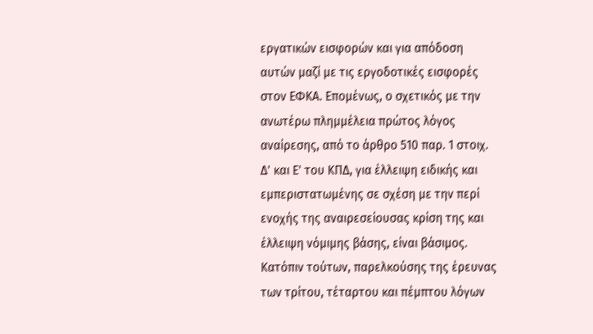εργατικών εισφορών και για απόδοση αυτών μαζί με τις εργοδοτικές εισφορές στον ΕΦΚΑ. Επομένως, ο σχετικός με την ανωτέρω πλημμέλεια πρώτος λόγος αναίρεσης, από το άρθρο 510 παρ. 1 στοιχ. Δ' και Ε' του ΚΠΔ, για έλλειψη ειδικής και εμπεριστατωμένης σε σχέση με την περί ενοχής της αναιρεσείουσας κρίση της και έλλειψη νόμιμης βάσης, είναι βάσιμος. Κατόπιν τούτων, παρελκούσης της έρευνας των τρίτου, τέταρτου και πέμπτου λόγων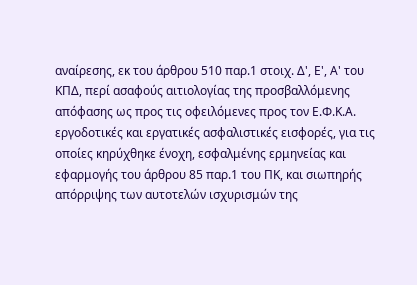αναίρεσης, εκ του άρθρου 510 παρ.1 στοιχ. Δ', Ε', Α' του ΚΠΔ, περί ασαφούς αιτιολογίας της προσβαλλόμενης απόφασης ως προς τις οφειλόμενες προς τον Ε.Φ.Κ.Α. εργοδοτικές και εργατικές ασφαλιστικές εισφορές, για τις οποίες κηρύχθηκε ένοχη, εσφαλμένης ερμηνείας και εφαρμογής του άρθρου 85 παρ.1 του ΠΚ, και σιωπηρής απόρριψης των αυτοτελών ισχυρισμών της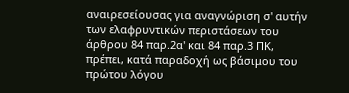αναιρεσείουσας για αναγνώριση σ' αυτήν των ελαφρυντικών περιστάσεων του άρθρου 84 παρ.2α' και 84 παρ.3 ΠΚ, πρέπει, κατά παραδοχή ως βάσιμου του πρώτου λόγου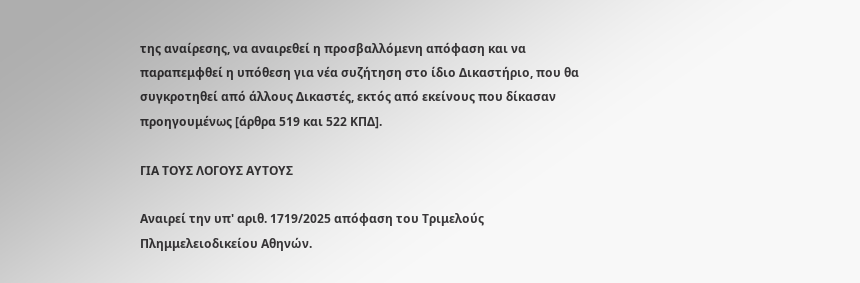της αναίρεσης, να αναιρεθεί η προσβαλλόμενη απόφαση και να παραπεμφθεί η υπόθεση για νέα συζήτηση στο ίδιο Δικαστήριο, που θα συγκροτηθεί από άλλους Δικαστές, εκτός από εκείνους που δίκασαν προηγουμένως [άρθρα 519 και 522 ΚΠΔ].

ΓΙΑ ΤΟΥΣ ΛΟΓΟΥΣ ΑΥΤΟΥΣ

Αναιρεί την υπ' αριθ. 1719/2025 απόφαση του Τριμελούς Πλημμελειοδικείου Αθηνών.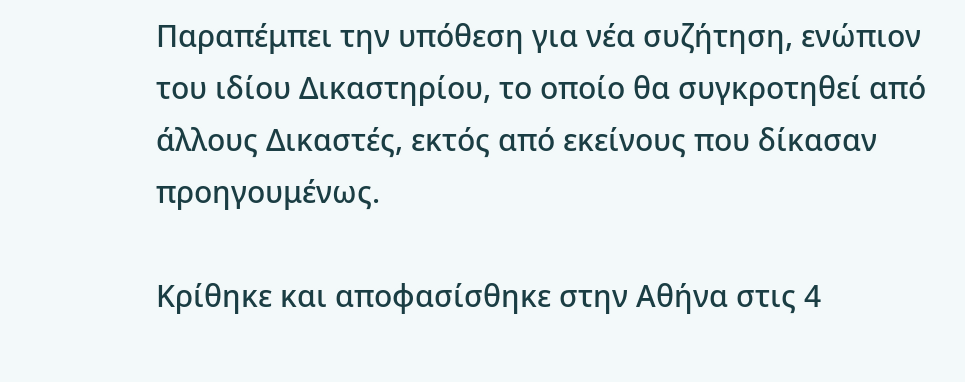Παραπέμπει την υπόθεση για νέα συζήτηση, ενώπιον του ιδίου Δικαστηρίου, το οποίο θα συγκροτηθεί από άλλους Δικαστές, εκτός από εκείνους που δίκασαν προηγουμένως.

Κρίθηκε και αποφασίσθηκε στην Αθήνα στις 4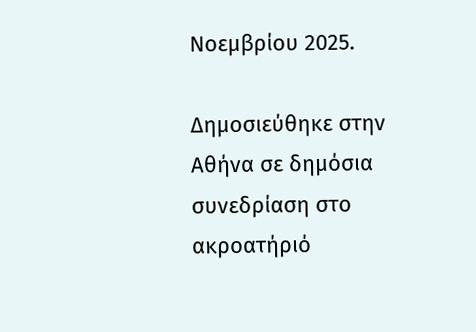Νοεμβρίου 2025.

Δημοσιεύθηκε στην Αθήνα σε δημόσια συνεδρίαση στο ακροατήριό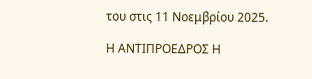του στις 11 Νοεμβρίου 2025.

Η ΑΝΤΙΠΡΟΕΔΡΟΣ Η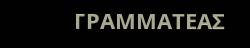ΓΡΑΜΜΑΤΕΑΣ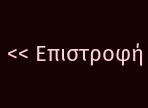<< Επιστροφή